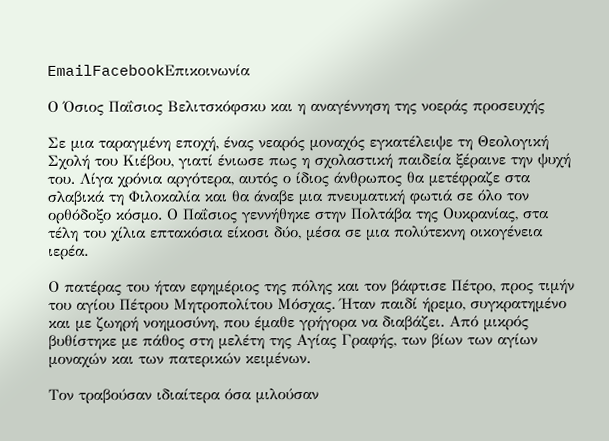EmailFacebookΕπικοινωνία

Ο Όσιος Παΐσιος Βελιτσκόφσκυ και η αναγέννηση της νοεράς προσευχής

Σε μια ταραγμένη εποχή, ένας νεαρός μοναχός εγκατέλειψε τη Θεολογική Σχολή του Κιέβου, γιατί ένιωσε πως η σχολαστική παιδεία ξέραινε την ψυχή του. Λίγα χρόνια αργότερα, αυτός ο ίδιος άνθρωπος θα μετέφραζε στα σλαβικά τη Φιλοκαλία και θα άναβε μια πνευματική φωτιά σε όλο τον ορθόδοξο κόσμο. Ο Παΐσιος γεννήθηκε στην Πολτάβα της Ουκρανίας, στα τέλη του χίλια επτακόσια είκοσι δύο, μέσα σε μια πολύτεκνη οικογένεια ιερέα.

Ο πατέρας του ήταν εφημέριος της πόλης και τον βάφτισε Πέτρο, προς τιμήν του αγίου Πέτρου Μητροπολίτου Μόσχας. Ήταν παιδί ήρεμο, συγκρατημένο και με ζωηρή νοημοσύνη, που έμαθε γρήγορα να διαβάζει. Από μικρός βυθίστηκε με πάθος στη μελέτη της Αγίας Γραφής, των βίων των αγίων μοναχών και των πατερικών κειμένων.

Τον τραβούσαν ιδιαίτερα όσα μιλούσαν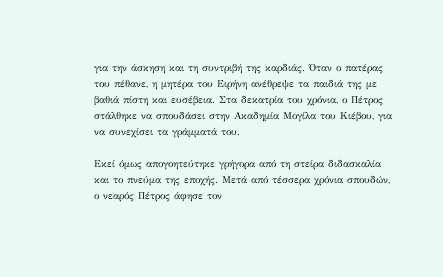για την άσκηση και τη συντριβή της καρδιάς. Όταν ο πατέρας του πέθανε, η μητέρα του Ειρήνη ανέθρεψε τα παιδιά της με βαθιά πίστη και ευσέβεια. Στα δεκατρία του χρόνια, ο Πέτρος στάλθηκε να σπουδάσει στην Ακαδημία Μογίλα του Κιέβου, για να συνεχίσει τα γράμματά του.

Εκεί όμως απογοητεύτηκε γρήγορα από τη στείρα διδασκαλία και το πνεύμα της εποχής. Μετά από τέσσερα χρόνια σπουδών, ο νεαρός Πέτρος άφησε τον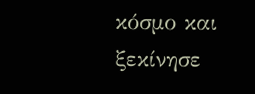κόσμο και ξεκίνησε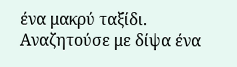ένα μακρύ ταξίδι. Αναζητούσε με δίψα ένα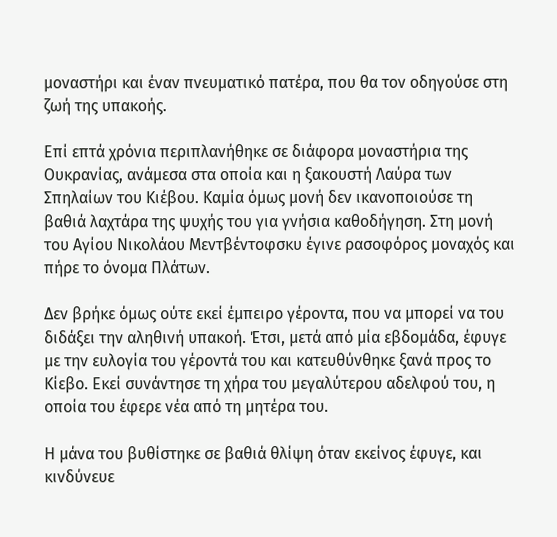μοναστήρι και έναν πνευματικό πατέρα, που θα τον οδηγούσε στη ζωή της υπακοής.

Επί επτά χρόνια περιπλανήθηκε σε διάφορα μοναστήρια της Ουκρανίας, ανάμεσα στα οποία και η ξακουστή Λαύρα των Σπηλαίων του Κιέβου. Καμία όμως μονή δεν ικανοποιούσε τη βαθιά λαχτάρα της ψυχής του για γνήσια καθοδήγηση. Στη μονή του Αγίου Νικολάου Μεντβέντοφσκυ έγινε ρασοφόρος μοναχός και πήρε το όνομα Πλάτων.

Δεν βρήκε όμως ούτε εκεί έμπειρο γέροντα, που να μπορεί να του διδάξει την αληθινή υπακοή. Έτσι, μετά από μία εβδομάδα, έφυγε με την ευλογία του γέροντά του και κατευθύνθηκε ξανά προς το Κίεβο. Εκεί συνάντησε τη χήρα του μεγαλύτερου αδελφού του, η οποία του έφερε νέα από τη μητέρα του.

Η μάνα του βυθίστηκε σε βαθιά θλίψη όταν εκείνος έφυγε, και κινδύνευε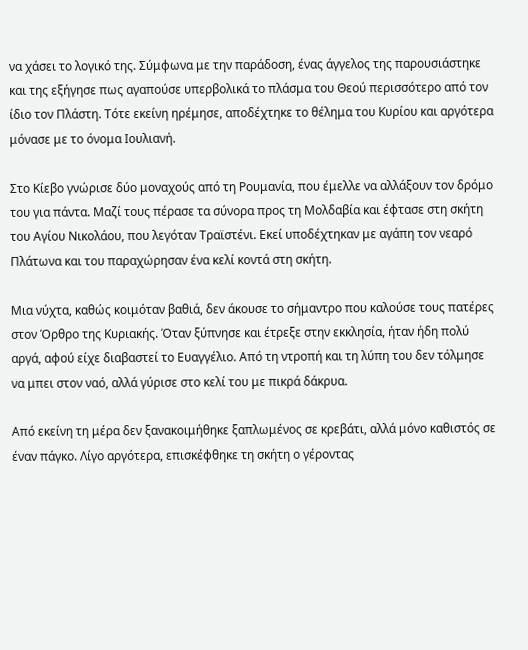να χάσει το λογικό της. Σύμφωνα με την παράδοση, ένας άγγελος της παρουσιάστηκε και της εξήγησε πως αγαπούσε υπερβολικά το πλάσμα του Θεού περισσότερο από τον ίδιο τον Πλάστη. Τότε εκείνη ηρέμησε, αποδέχτηκε το θέλημα του Κυρίου και αργότερα μόνασε με το όνομα Ιουλιανή.

Στο Κίεβο γνώρισε δύο μοναχούς από τη Ρουμανία, που έμελλε να αλλάξουν τον δρόμο του για πάντα. Μαζί τους πέρασε τα σύνορα προς τη Μολδαβία και έφτασε στη σκήτη του Αγίου Νικολάου, που λεγόταν Τραϊστένι. Εκεί υποδέχτηκαν με αγάπη τον νεαρό Πλάτωνα και του παραχώρησαν ένα κελί κοντά στη σκήτη.

Μια νύχτα, καθώς κοιμόταν βαθιά, δεν άκουσε το σήμαντρο που καλούσε τους πατέρες στον Όρθρο της Κυριακής. Όταν ξύπνησε και έτρεξε στην εκκλησία, ήταν ήδη πολύ αργά, αφού είχε διαβαστεί το Ευαγγέλιο. Από τη ντροπή και τη λύπη του δεν τόλμησε να μπει στον ναό, αλλά γύρισε στο κελί του με πικρά δάκρυα.

Από εκείνη τη μέρα δεν ξανακοιμήθηκε ξαπλωμένος σε κρεβάτι, αλλά μόνο καθιστός σε έναν πάγκο. Λίγο αργότερα, επισκέφθηκε τη σκήτη ο γέροντας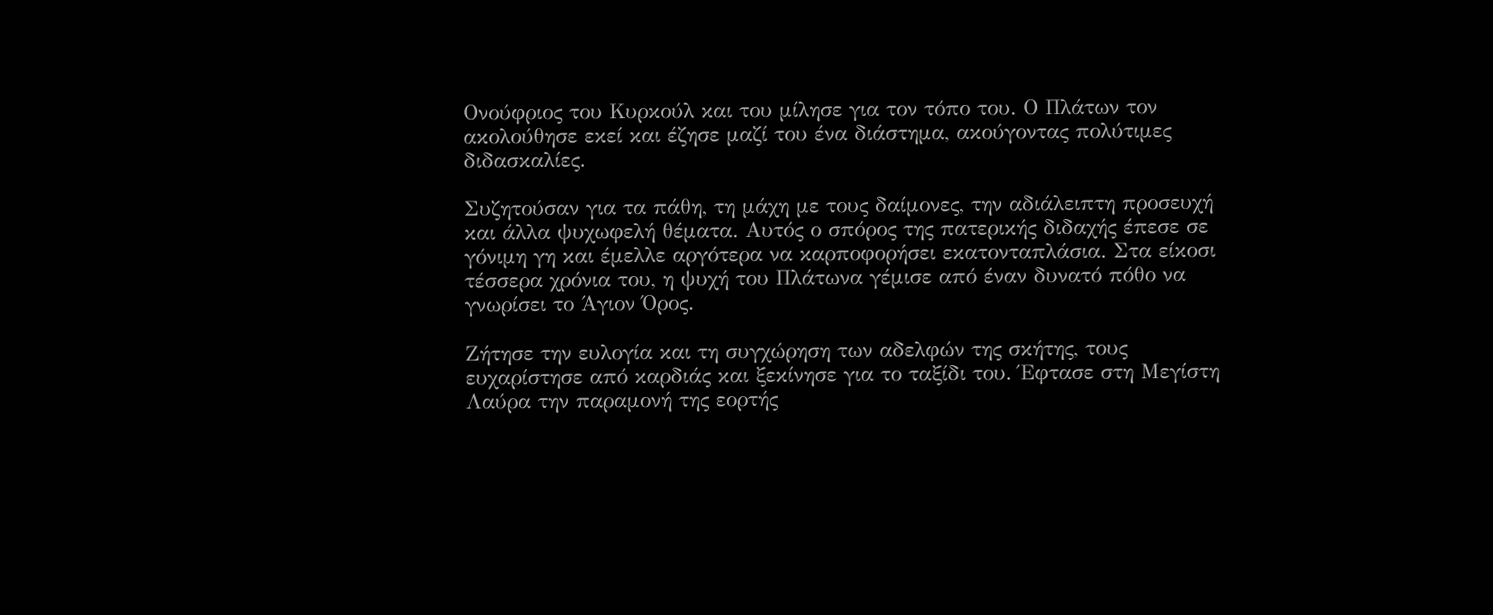Ονούφριος του Κυρκούλ και του μίλησε για τον τόπο του. Ο Πλάτων τον ακολούθησε εκεί και έζησε μαζί του ένα διάστημα, ακούγοντας πολύτιμες διδασκαλίες.

Συζητούσαν για τα πάθη, τη μάχη με τους δαίμονες, την αδιάλειπτη προσευχή και άλλα ψυχωφελή θέματα. Αυτός ο σπόρος της πατερικής διδαχής έπεσε σε γόνιμη γη και έμελλε αργότερα να καρποφορήσει εκατονταπλάσια. Στα είκοσι τέσσερα χρόνια του, η ψυχή του Πλάτωνα γέμισε από έναν δυνατό πόθο να γνωρίσει το Άγιον Όρος.

Ζήτησε την ευλογία και τη συγχώρηση των αδελφών της σκήτης, τους ευχαρίστησε από καρδιάς και ξεκίνησε για το ταξίδι του. Έφτασε στη Μεγίστη Λαύρα την παραμονή της εορτής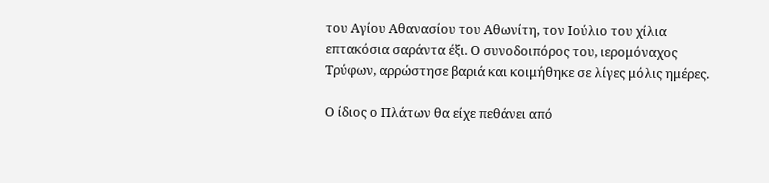του Αγίου Αθανασίου του Αθωνίτη, τον Ιούλιο του χίλια επτακόσια σαράντα έξι. Ο συνοδοιπόρος του, ιερομόναχος Τρύφων, αρρώστησε βαριά και κοιμήθηκε σε λίγες μόλις ημέρες.

Ο ίδιος ο Πλάτων θα είχε πεθάνει από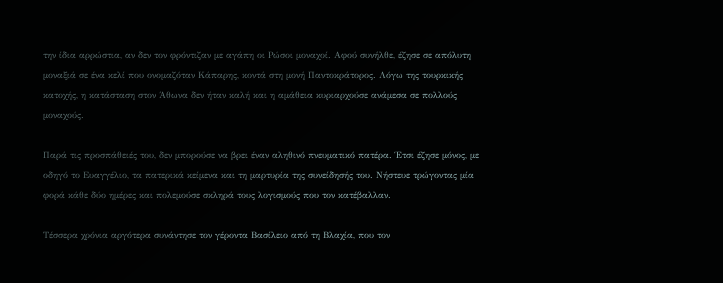την ίδια αρρώστια, αν δεν τον φρόντιζαν με αγάπη οι Ρώσοι μοναχοί. Αφού συνήλθε, έζησε σε απόλυτη μοναξιά σε ένα κελί που ονομαζόταν Κάπαρης, κοντά στη μονή Παντοκράτορος. Λόγω της τουρκικής κατοχής, η κατάσταση στον Άθωνα δεν ήταν καλή και η αμάθεια κυριαρχούσε ανάμεσα σε πολλούς μοναχούς.

Παρά τις προσπάθειές του, δεν μπορούσε να βρει έναν αληθινό πνευματικό πατέρα. Έτσι έζησε μόνος, με οδηγό το Ευαγγέλιο, τα πατερικά κείμενα και τη μαρτυρία της συνείδησής του. Νήστευε τρώγοντας μία φορά κάθε δύο ημέρες και πολεμούσε σκληρά τους λογισμούς που τον κατέβαλλαν.

Τέσσερα χρόνια αργότερα συνάντησε τον γέροντα Βασίλειο από τη Βλαχία, που τον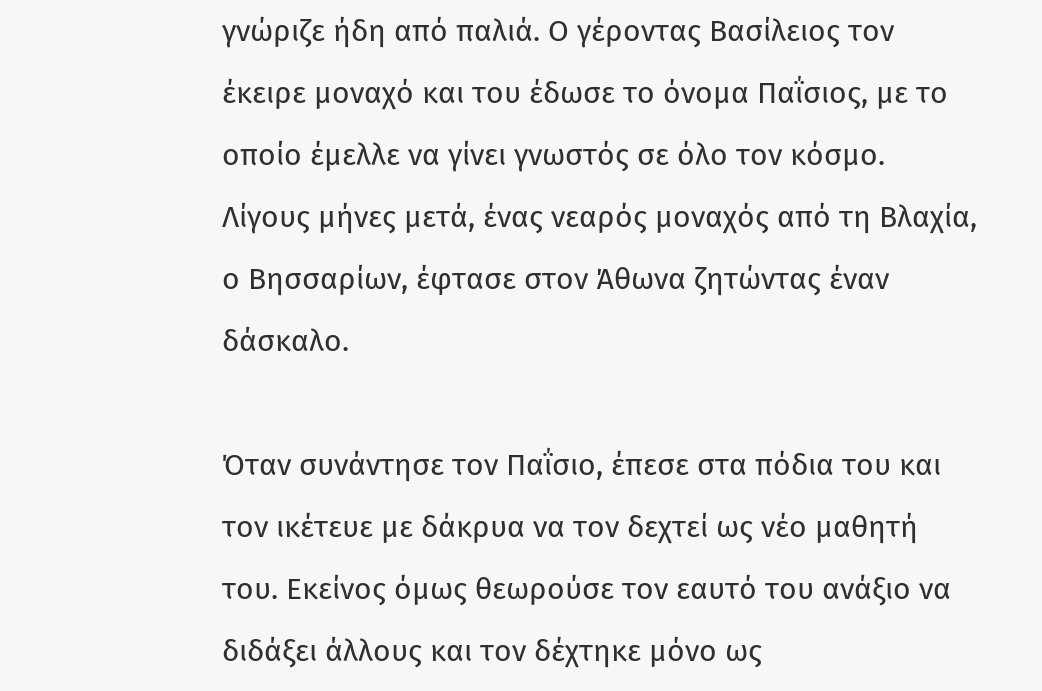γνώριζε ήδη από παλιά. Ο γέροντας Βασίλειος τον έκειρε μοναχό και του έδωσε το όνομα Παΐσιος, με το οποίο έμελλε να γίνει γνωστός σε όλο τον κόσμο. Λίγους μήνες μετά, ένας νεαρός μοναχός από τη Βλαχία, ο Βησσαρίων, έφτασε στον Άθωνα ζητώντας έναν δάσκαλο.

Όταν συνάντησε τον Παΐσιο, έπεσε στα πόδια του και τον ικέτευε με δάκρυα να τον δεχτεί ως νέο μαθητή του. Εκείνος όμως θεωρούσε τον εαυτό του ανάξιο να διδάξει άλλους και τον δέχτηκε μόνο ως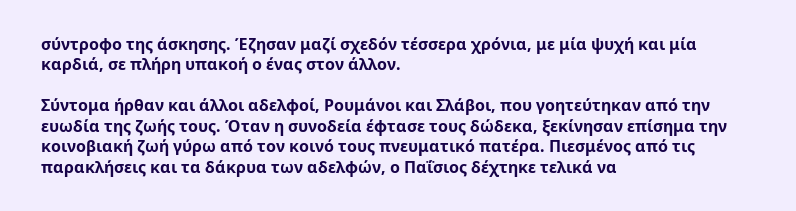σύντροφο της άσκησης. Έζησαν μαζί σχεδόν τέσσερα χρόνια, με μία ψυχή και μία καρδιά, σε πλήρη υπακοή ο ένας στον άλλον.

Σύντομα ήρθαν και άλλοι αδελφοί, Ρουμάνοι και Σλάβοι, που γοητεύτηκαν από την ευωδία της ζωής τους. Όταν η συνοδεία έφτασε τους δώδεκα, ξεκίνησαν επίσημα την κοινοβιακή ζωή γύρω από τον κοινό τους πνευματικό πατέρα. Πιεσμένος από τις παρακλήσεις και τα δάκρυα των αδελφών, ο Παΐσιος δέχτηκε τελικά να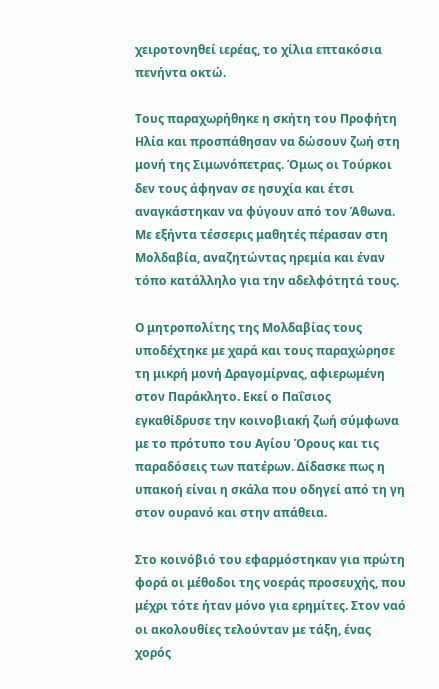χειροτονηθεί ιερέας, το χίλια επτακόσια πενήντα οκτώ.

Τους παραχωρήθηκε η σκήτη του Προφήτη Ηλία και προσπάθησαν να δώσουν ζωή στη μονή της Σιμωνόπετρας. Όμως οι Τούρκοι δεν τους άφηναν σε ησυχία και έτσι αναγκάστηκαν να φύγουν από τον Άθωνα. Με εξήντα τέσσερις μαθητές πέρασαν στη Μολδαβία, αναζητώντας ηρεμία και έναν τόπο κατάλληλο για την αδελφότητά τους.

Ο μητροπολίτης της Μολδαβίας τους υποδέχτηκε με χαρά και τους παραχώρησε τη μικρή μονή Δραγομίρνας, αφιερωμένη στον Παράκλητο. Εκεί ο Παΐσιος εγκαθίδρυσε την κοινοβιακή ζωή σύμφωνα με το πρότυπο του Αγίου Όρους και τις παραδόσεις των πατέρων. Δίδασκε πως η υπακοή είναι η σκάλα που οδηγεί από τη γη στον ουρανό και στην απάθεια.

Στο κοινόβιό του εφαρμόστηκαν για πρώτη φορά οι μέθοδοι της νοεράς προσευχής, που μέχρι τότε ήταν μόνο για ερημίτες. Στον ναό οι ακολουθίες τελούνταν με τάξη, ένας χορός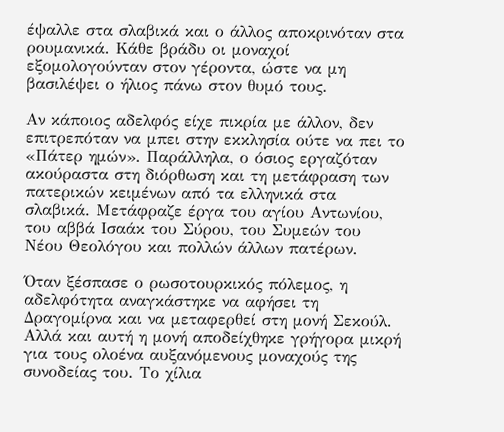έψαλλε στα σλαβικά και ο άλλος αποκρινόταν στα ρουμανικά. Κάθε βράδυ οι μοναχοί εξομολογούνταν στον γέροντα, ώστε να μη βασιλέψει ο ήλιος πάνω στον θυμό τους.

Αν κάποιος αδελφός είχε πικρία με άλλον, δεν επιτρεπόταν να μπει στην εκκλησία ούτε να πει το «Πάτερ ημών». Παράλληλα, ο όσιος εργαζόταν ακούραστα στη διόρθωση και τη μετάφραση των πατερικών κειμένων από τα ελληνικά στα σλαβικά. Μετάφραζε έργα του αγίου Αντωνίου, του αββά Ισαάκ του Σύρου, του Συμεών του Νέου Θεολόγου και πολλών άλλων πατέρων.

Όταν ξέσπασε ο ρωσοτουρκικός πόλεμος, η αδελφότητα αναγκάστηκε να αφήσει τη Δραγομίρνα και να μεταφερθεί στη μονή Σεκούλ. Αλλά και αυτή η μονή αποδείχθηκε γρήγορα μικρή για τους ολοένα αυξανόμενους μοναχούς της συνοδείας του. Το χίλια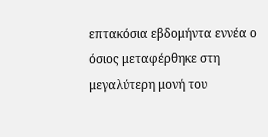επτακόσια εβδομήντα εννέα ο όσιος μεταφέρθηκε στη μεγαλύτερη μονή του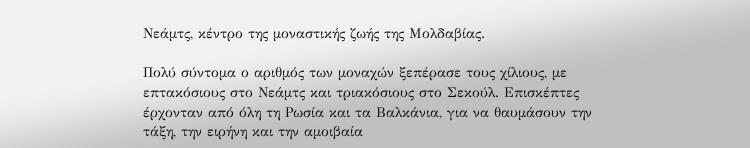Νεάμτς, κέντρο της μοναστικής ζωής της Μολδαβίας.

Πολύ σύντομα ο αριθμός των μοναχών ξεπέρασε τους χίλιους, με επτακόσιους στο Νεάμτς και τριακόσιους στο Σεκούλ. Επισκέπτες έρχονταν από όλη τη Ρωσία και τα Βαλκάνια, για να θαυμάσουν την τάξη, την ειρήνη και την αμοιβαία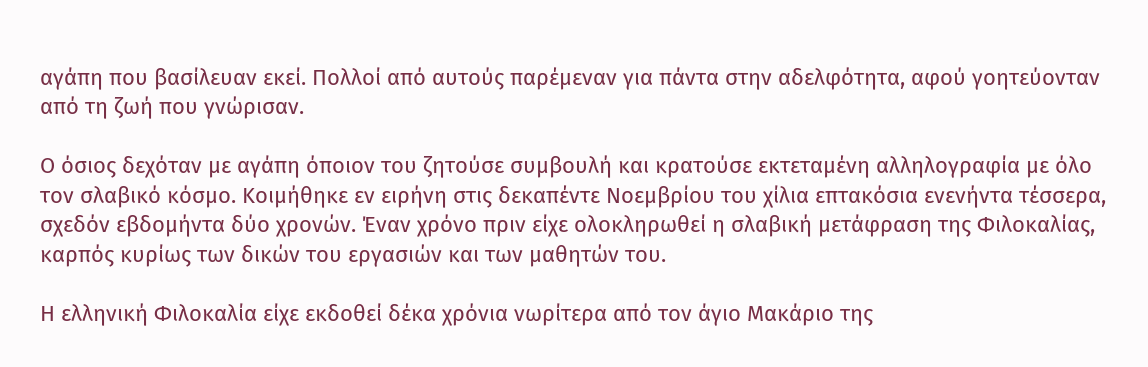αγάπη που βασίλευαν εκεί. Πολλοί από αυτούς παρέμεναν για πάντα στην αδελφότητα, αφού γοητεύονταν από τη ζωή που γνώρισαν.

Ο όσιος δεχόταν με αγάπη όποιον του ζητούσε συμβουλή και κρατούσε εκτεταμένη αλληλογραφία με όλο τον σλαβικό κόσμο. Κοιμήθηκε εν ειρήνη στις δεκαπέντε Νοεμβρίου του χίλια επτακόσια ενενήντα τέσσερα, σχεδόν εβδομήντα δύο χρονών. Έναν χρόνο πριν είχε ολοκληρωθεί η σλαβική μετάφραση της Φιλοκαλίας, καρπός κυρίως των δικών του εργασιών και των μαθητών του.

Η ελληνική Φιλοκαλία είχε εκδοθεί δέκα χρόνια νωρίτερα από τον άγιο Μακάριο της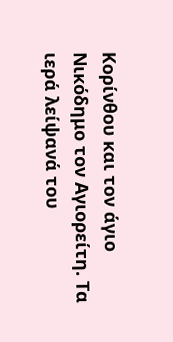Κορίνθου και τον άγιο Νικόδημο τον Αγιορείτη. Τα ιερά λείψανά του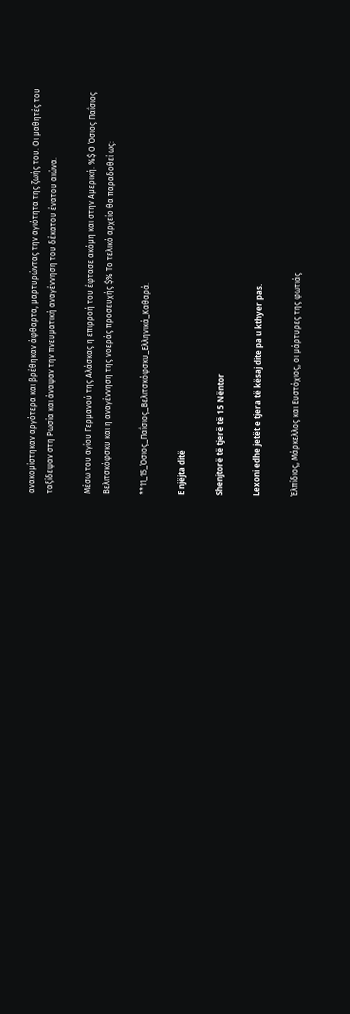ανακομίστηκαν αργότερα και βρέθηκαν άφθαρτα, μαρτυρώντας την αγιότητα της ζωής του. Οι μαθητές του ταξίδεψαν στη Ρωσία και άναψαν την πνευματική αναγέννηση του δέκατου ένατου αιώνα.

Μέσω του αγίου Γερμανού της Αλάσκας η επιρροή του έφτασε ακόμη και στην Αμερική. %$ Ο Όσιος Παΐσιος Βελιτσκόφσκυ και η αναγέννηση της νοεράς προσευχής $% Το τελικό αρχείο θα παραδοθεί ως:

**11_15_Όσιος_Παΐσιος_Βελιτσκόφσκυ_Ελληνικά_Καθαρά.

E njëjta ditë

Shenjtorë të tjerë të 15 Nëntor

Lexoni edhe jetët e tjera të kësaj dite pa u kthyer pas.

Έλπίδιος, Μάρκελλος και Ευστόχιος, οι μάρτυρες της φωτιάς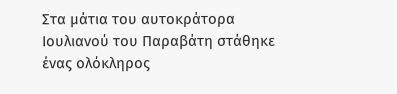Στα μάτια του αυτοκράτορα Ιουλιανού του Παραβάτη στάθηκε ένας ολόκληρος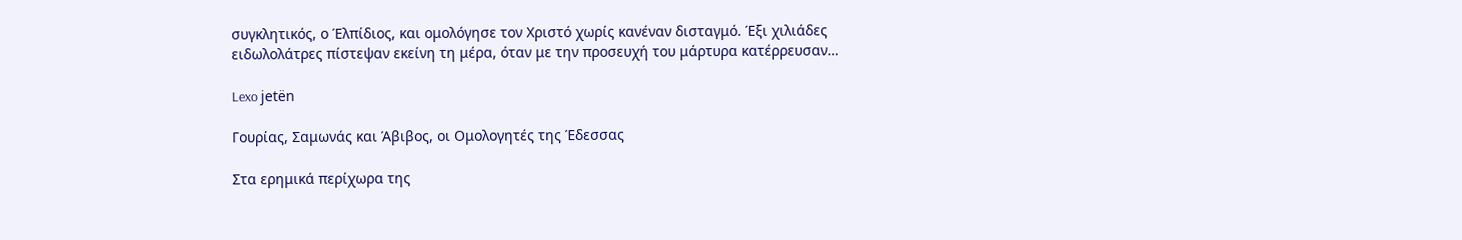συγκλητικός, ο Έλπίδιος, και ομολόγησε τον Χριστό χωρίς κανέναν δισταγμό. Έξι χιλιάδες ειδωλολάτρες πίστεψαν εκείνη τη μέρα, όταν με την προσευχή του μάρτυρα κατέρρευσαν…

Lexo jetën

Γουρίας, Σαμωνάς και Άβιβος, οι Ομολογητές της Έδεσσας

Στα ερημικά περίχωρα της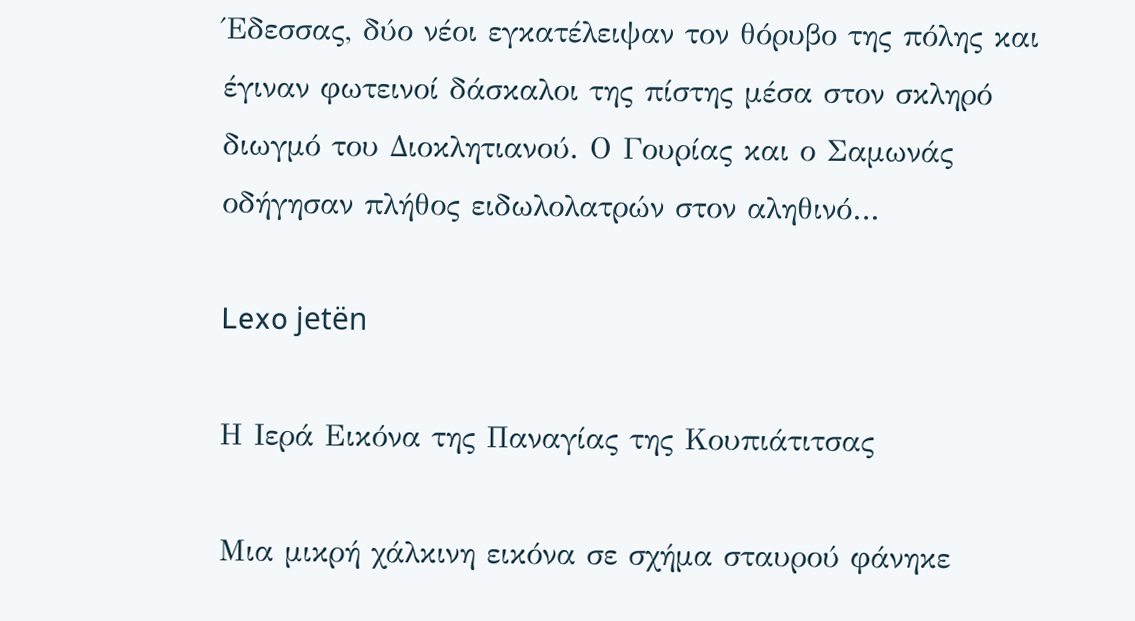Έδεσσας, δύο νέοι εγκατέλειψαν τον θόρυβο της πόλης και έγιναν φωτεινοί δάσκαλοι της πίστης μέσα στον σκληρό διωγμό του Διοκλητιανού. Ο Γουρίας και ο Σαμωνάς οδήγησαν πλήθος ειδωλολατρών στον αληθινό…

Lexo jetën

Η Ιερά Εικόνα της Παναγίας της Κουπιάτιτσας

Μια μικρή χάλκινη εικόνα σε σχήμα σταυρού φάνηκε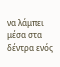να λάμπει μέσα στα δέντρα ενός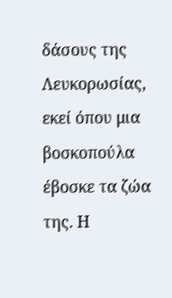δάσους της Λευκορωσίας, εκεί όπου μια βοσκοπούλα έβοσκε τα ζώα της. Η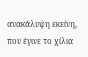ανακάλυψη εκείνη, που έγινε το χίλια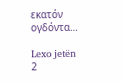εκατόν ογδόντα…

Lexo jetën
2